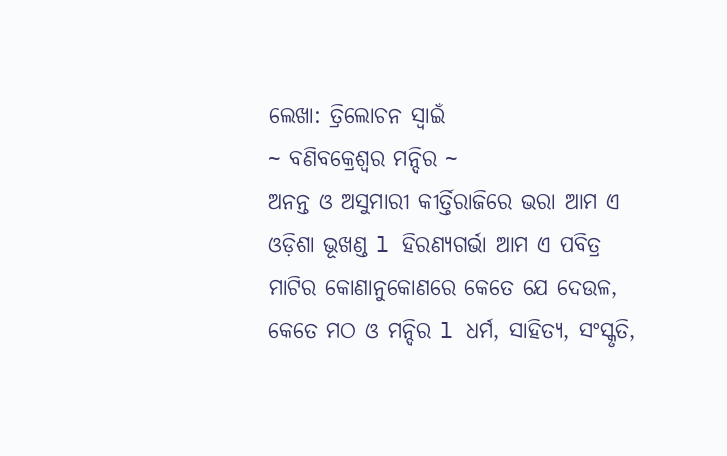ଲେଖା: ତ୍ରିଲୋଚନ ସ୍ୱାଇଁ
~ ବଣିବକ୍ରେଶ୍ୱର ମନ୍ଦିର ~
ଅନନ୍ତ ଓ ଅସୁମାରୀ କୀର୍ତ୍ତିରାଜିରେ ଭରା ଆମ ଏ ଓଡ଼ିଶା ଭୂଖଣ୍ଡ l ହିରଣ୍ୟଗର୍ଭା ଆମ ଏ ପବିତ୍ର ମାଟିର କୋଣାନୁକୋଣରେ କେତେ ଯେ ଦେଉଳ, କେତେ ମଠ ଓ ମନ୍ଦିର l ଧର୍ମ, ସାହିତ୍ୟ, ସଂସ୍କୃତି,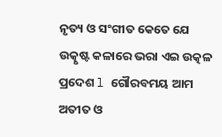ନୃତ୍ୟ ଓ ସଂଗୀତ କେତେ ଯେ ଉତ୍କୃଷ୍ଟ କଳାରେ ଭରା ଏଇ ଉତ୍କଳ ପ୍ରଦେଶ l ଗୌରବମୟ ଆମ ଅତୀତ ଓ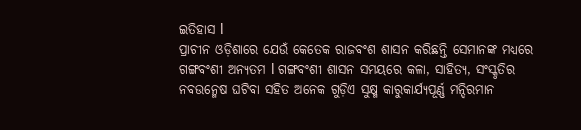ଇତିହାସ l
ପ୍ରାଚୀନ ଓଡ଼ିଶାରେ ଯେଉଁ କେତେକ ରାଜବଂଶ ଶାସନ କରିଛନ୍ତି ସେମାନଙ୍କ ମଧ୍ୟରେ ଗଙ୍ଗବଂଶୀ ଅନ୍ୟତମ l ଗଙ୍ଗବଂଶୀ ଶାସନ ସମୟରେ କଳା, ସାହିତ୍ୟ, ସଂସ୍କୃତିର ନବଉନ୍ମେଷ ଘଟିବା ସହିତ ଅନେକ ଗୁଡ଼ିଏ ସୁକ୍ଷ୍ମ କାରୁକାର୍ଯ୍ୟପୂର୍ଣ୍ଣ ମନ୍ଦିରମାନ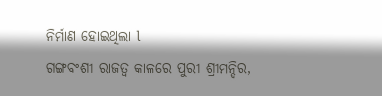ନିର୍ମାଣ ହୋଇଥିଲା l
ଗଙ୍ଗବଂଶୀ ରାଜତ୍ୱ କାଳରେ ପୁରୀ ଶ୍ରୀମନ୍ଦିର,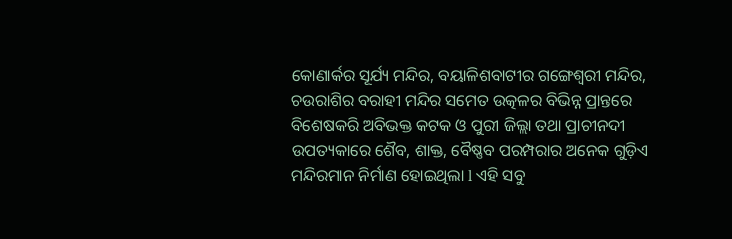କୋଣାର୍କର ସୂର୍ଯ୍ୟ ମନ୍ଦିର, ବୟାଳିଶବାଟୀର ଗଙ୍ଗେଶ୍ୱରୀ ମନ୍ଦିର, ଚଉରାଶିର ବରାହୀ ମନ୍ଦିର ସମେତ ଉତ୍କଳର ବିଭିନ୍ନ ପ୍ରାନ୍ତରେ ବିଶେଷକରି ଅବିଭକ୍ତ କଟକ ଓ ପୁରୀ ଜିଲ୍ଲା ତଥା ପ୍ରାଚୀନଦୀ ଉପତ୍ୟକାରେ ଶୈବ, ଶାକ୍ତ, ବୈଷ୍ଣବ ପରମ୍ପରାର ଅନେକ ଗୁଡ଼ିଏ ମନ୍ଦିରମାନ ନିର୍ମାଣ ହୋଇଥିଲା l ଏହି ସବୁ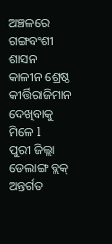ଅଞ୍ଚଳରେ ଗଙ୍ଗବଂଶୀ ଶାସନ କାଳୀନ ଶ୍ରେଷ୍ଠ କୀର୍ତ୍ତିରାଜିମାନ ଦେଖିବାକୁ ମିଳେ l
ପୁରୀ ଜିଲ୍ଲା ଡେଲାଙ୍ଗ ବ୍ଲକ୍ ଅନ୍ତର୍ଗତ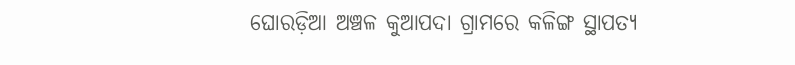ଘୋରଡ଼ିଆ ଅଞ୍ଚଳ କୁଆପଦା ଗ୍ରାମରେ କଳିଙ୍ଗ ସ୍ଥାପତ୍ୟ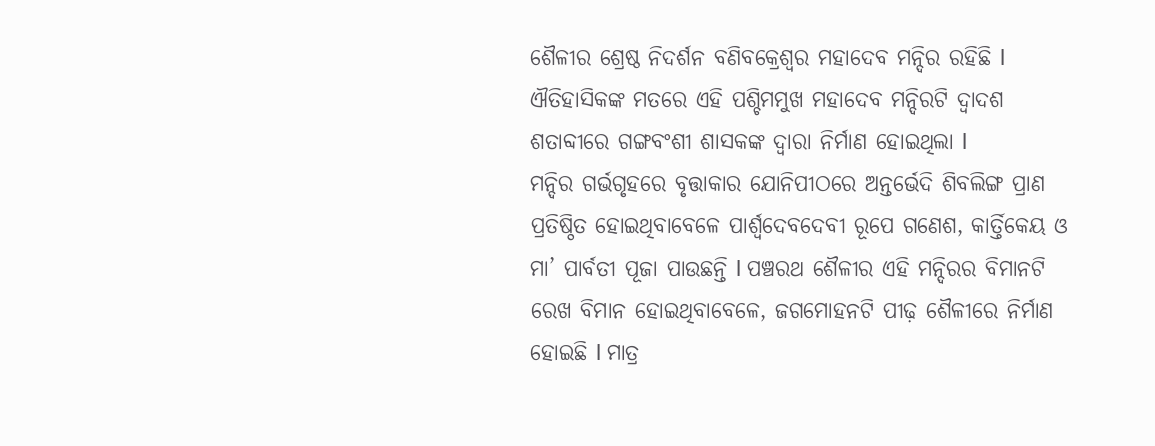ଶୈଳୀର ଶ୍ରେଷ୍ଠ ନିଦର୍ଶନ ବଣିବକ୍ରେଶ୍ୱର ମହାଦେବ ମନ୍ଦିର ରହିଛି l ଐତିହାସିକଙ୍କ ମତରେ ଏହି ପଶ୍ଚିମମୁଖ ମହାଦେବ ମନ୍ଦିରଟି ଦ୍ୱାଦଶ ଶତାବ୍ଦୀରେ ଗଙ୍ଗବଂଶୀ ଶାସକଙ୍କ ଦ୍ୱାରା ନିର୍ମାଣ ହୋଇଥିଲା l
ମନ୍ଦିର ଗର୍ଭଗୃହରେ ବୃତ୍ତାକାର ଯୋନିପୀଠରେ ଅନ୍ତର୍ଭେଦି ଶିବଲିଙ୍ଗ ପ୍ରାଣ ପ୍ରତିଷ୍ଠିତ ହୋଇଥିବାବେଳେ ପାର୍ଶ୍ଵଦେବଦେବୀ ରୂପେ ଗଣେଶ, କାର୍ତ୍ତିକେୟ ଓ ମା’ ପାର୍ବତୀ ପୂଜା ପାଉଛନ୍ତି l ପଞ୍ଚରଥ ଶୈଳୀର ଏହି ମନ୍ଦିରର ବିମାନଟି ରେଖ ବିମାନ ହୋଇଥିବାବେଳେ, ଜଗମୋହନଟି ପୀଢ଼ ଶୈଳୀରେ ନିର୍ମାଣ ହୋଇଛି l ମାତ୍ର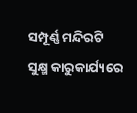ସମ୍ପୂର୍ଣ୍ଣ ମନ୍ଦିରଟି ସୁକ୍ଷ୍ମ କାରୁକାର୍ଯ୍ୟରେ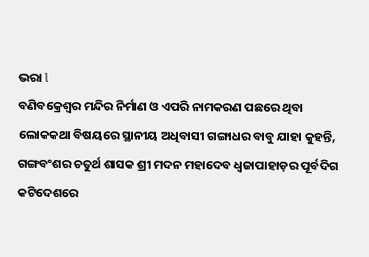ଭରା l
ବଣିବକ୍ରେଶ୍ୱର ମନ୍ଦିର ନିର୍ମାଣ ଓ ଏପରି ନାମକରଣ ପଛରେ ଥିବା ଲୋକକଥା ବିଷୟରେ ସ୍ଥାନୀୟ ଅଧିବାସୀ ଗଙ୍ଗାଧର ବାବୁ ଯାହା କୁହନ୍ତି, ଗଙ୍ଗବଂଶର ଚତୁର୍ଥ ଶାସକ ଶ୍ରୀ ମଦନ ମହାଦେବ ଧ୍ୱଜାପାହାଡ଼ର ପୂର୍ବଦିଗ କଟିଦେଶରେ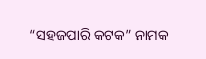“ସହଜପାରି କଟକ” ନାମକ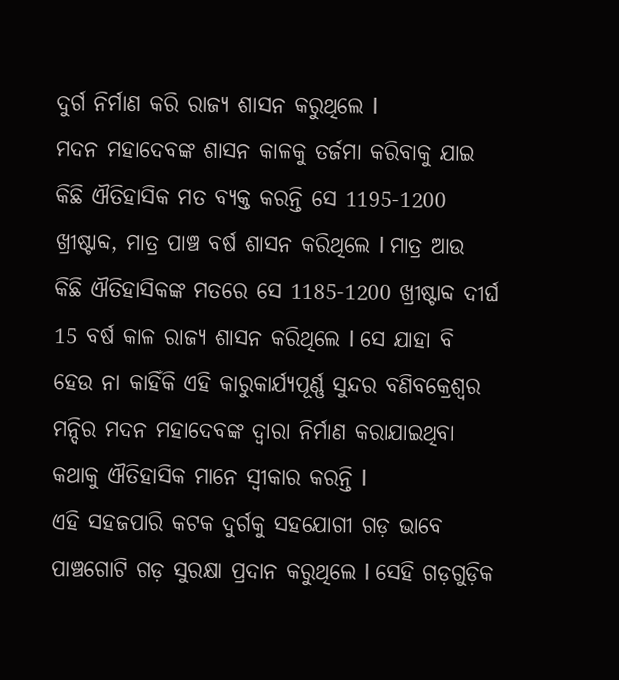ଦୁର୍ଗ ନିର୍ମାଣ କରି ରାଜ୍ୟ ଶାସନ କରୁଥିଲେ l
ମଦନ ମହାଦେବଙ୍କ ଶାସନ କାଳକୁ ତର୍ଜମା କରିବାକୁ ଯାଇ କିଛି ଐତିହାସିକ ମତ ବ୍ୟକ୍ତ କରନ୍ତି ସେ 1195-1200 ଖ୍ରୀଷ୍ଟାବ୍ଦ, ମାତ୍ର ପାଞ୍ଚ ବର୍ଷ ଶାସନ କରିଥିଲେ l ମାତ୍ର ଆଉ କିଛି ଐତିହାସିକଙ୍କ ମତରେ ସେ 1185-1200 ଖ୍ରୀଷ୍ଟାବ୍ଦ ଦୀର୍ଘ 15 ବର୍ଷ କାଳ ରାଜ୍ୟ ଶାସନ କରିଥିଲେ l ସେ ଯାହା ବି ହେଉ ନା କାହିଁକି ଏହି କାରୁକାର୍ଯ୍ୟପୂର୍ଣ୍ଣ ସୁନ୍ଦର ବଣିବକ୍ରେଶ୍ୱର ମନ୍ଦିର ମଦନ ମହାଦେବଙ୍କ ଦ୍ୱାରା ନିର୍ମାଣ କରାଯାଇଥିବା କଥାକୁ ଐତିହାସିକ ମାନେ ସ୍ୱୀକାର କରନ୍ତି l
ଏହି ସହଜପାରି କଟକ ଦୁର୍ଗକୁ ସହଯୋଗୀ ଗଡ଼ ଭାବେ ପାଞ୍ଚଗୋଟି ଗଡ଼ ସୁରକ୍ଷା ପ୍ରଦାନ କରୁଥିଲେ l ସେହି ଗଡ଼ଗୁଡ଼ିକ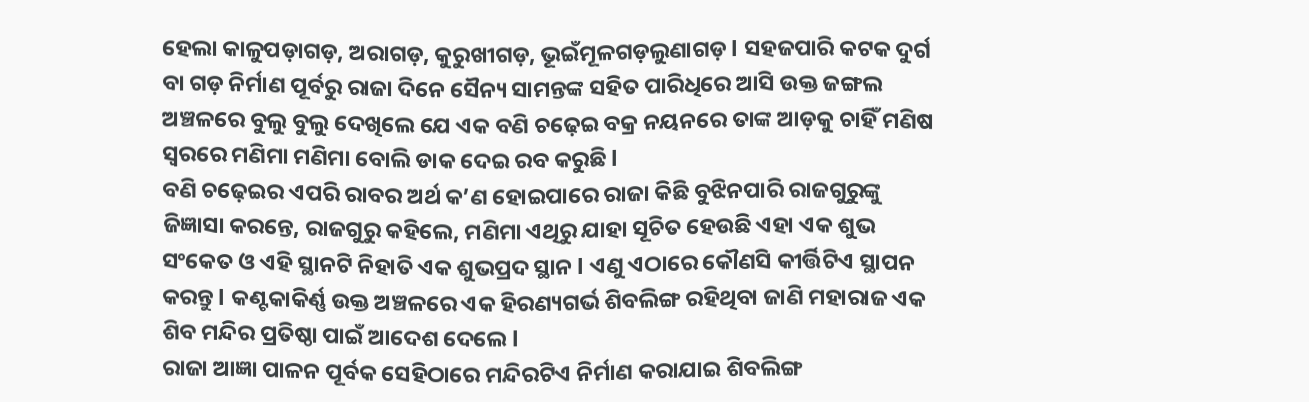ହେଲା କାଳୁପଡ଼ାଗଡ଼, ଅରାଗଡ଼, କୁରୁଖୀଗଡ଼, ଭୂଇଁମୂଳଗଡ଼ଲୁଣାଗଡ଼ l ସହଜପାରି କଟକ ଦୁର୍ଗ ବା ଗଡ଼ ନିର୍ମାଣ ପୂର୍ବରୁ ରାଜା ଦିନେ ସୈନ୍ୟ ସାମନ୍ତଙ୍କ ସହିତ ପାରିଧିରେ ଆସି ଉକ୍ତ ଜଙ୍ଗଲ ଅଞ୍ଚଳରେ ବୁଲୁ ବୁଲୁ ଦେଖିଲେ ଯେ ଏକ ବଣି ଚଢ଼େଇ ବକ୍ର ନୟନରେ ତାଙ୍କ ଆଡ଼କୁ ଚାହିଁ ମଣିଷ ସ୍ୱରରେ ମଣିମା ମଣିମା ବୋଲି ଡାକ ଦେଇ ରବ କରୁଛି l
ବଣି ଚଢ଼େଇର ଏପରି ରାବର ଅର୍ଥ କ’ଣ ହୋଇପାରେ ରାଜା କିଛି ବୁଝିନପାରି ରାଜଗୁରୁଙ୍କୁ ଜିଜ୍ଞାସା କରନ୍ତେ, ରାଜଗୁରୁ କହିଲେ, ମଣିମା ଏଥିରୁ ଯାହା ସୂଚିତ ହେଉଛି ଏହା ଏକ ଶୁଭ ସଂକେତ ଓ ଏହି ସ୍ଥାନଟି ନିହାତି ଏକ ଶୁଭପ୍ରଦ ସ୍ଥାନ l ଏଣୁ ଏଠାରେ କୌଣସି କୀର୍ତ୍ତିଟିଏ ସ୍ଥାପନ କରନ୍ତୁ l କଣ୍ଟକାକିର୍ଣ୍ଣ ଉକ୍ତ ଅଞ୍ଚଳରେ ଏକ ହିରଣ୍ୟଗର୍ଭ ଶିବଲିଙ୍ଗ ରହିଥିବା ଜାଣି ମହାରାଜ ଏକ ଶିବ ମନ୍ଦିର ପ୍ରତିଷ୍ଠା ପାଇଁ ଆଦେଶ ଦେଲେ l
ରାଜା ଆଜ୍ଞା ପାଳନ ପୂର୍ବକ ସେହିଠାରେ ମନ୍ଦିରଟିଏ ନିର୍ମାଣ କରାଯାଇ ଶିବଲିଙ୍ଗ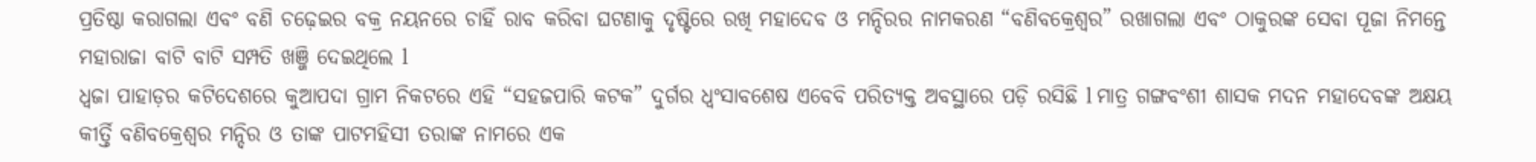ପ୍ରତିଷ୍ଠା କରାଗଲା ଏବଂ ବଣି ଚଢ଼େଇର ବକ୍ର ନୟନରେ ଚାହିଁ ରାବ କରିବା ଘଟଣାକୁ ଦୃଷ୍ଟିରେ ରଖି ମହାଦେବ ଓ ମନ୍ଦିରର ନାମକରଣ “ବଣିବକ୍ରେଶ୍ୱର” ରଖାଗଲା ଏବଂ ଠାକୁରଙ୍କ ସେବା ପୂଜା ନିମନ୍ତେ ମହାରାଜା ବାଟି ବାଟି ସମ୍ପତି ଖଞ୍ଜି ଦେଇଥିଲେ l
ଧ୍ବଜା ପାହାଡ଼ର କଟିଦେଶରେ କୁଆପଦା ଗ୍ରାମ ନିକଟରେ ଏହି “ସହଜପାରି କଟକ” ଦୁର୍ଗର ଧ୍ବଂସାବଶେଷ ଏବେବି ପରିତ୍ୟକ୍ତ ଅବସ୍ଥାରେ ପଡ଼ି ରସିଛି l ମାତ୍ର ଗଙ୍ଗବଂଶୀ ଶାସକ ମଦନ ମହାଦେବଙ୍କ ଅକ୍ଷୟ କୀର୍ତ୍ତି ବଣିବକ୍ରେଶ୍ୱର ମନ୍ଦିର ଓ ତାଙ୍କ ପାଟମହିସୀ ତରାଙ୍କ ନାମରେ ଏକ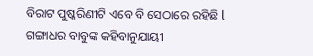ବିରାଟ ପୁଷ୍କରିଣୀଟି ଏବେ ବି ସେଠାରେ ରହିଛି l ଗଙ୍ଗାଧର ବାବୁଙ୍କ କହିବାନୁଯାୟୀ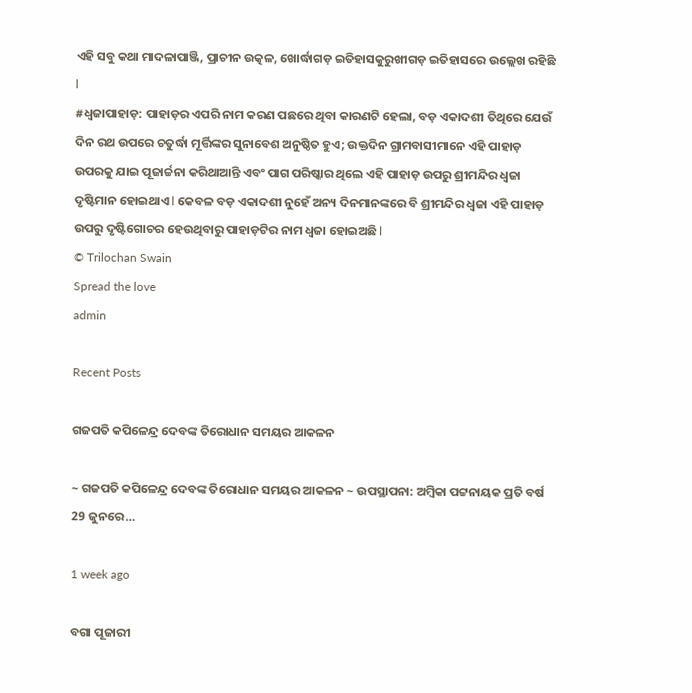ଏହି ସବୁ କଥା ମାଦଳାପାଞ୍ଜି, ପ୍ରାଚୀନ ଉତ୍କଳ, ଖୋର୍ଦ୍ଧାଗଡ଼ ଇତିହାସକୁରୁଖୀଗଡ଼ ଇତିହାସରେ ଉଲ୍ଲେଖ ରହିଛି l
#ଧ୍ବଜାପାହାଡ଼: ପାହାଡ଼ର ଏପରି ନାମ କରଣ ପଛରେ ଥିବା କାରଣଟି ହେଲା, ବଡ଼ ଏକାଦଶୀ ତିଥିରେ ଯେଉଁ ଦିନ ରଥ ଉପରେ ଚତୁର୍ଦ୍ଧା ମୂର୍ତ୍ତିଙ୍କର ସୁନାବେଶ ଅନୁଷ୍ଠିତ ହୁଏ; ଉକ୍ତଦିନ ଗ୍ରାମବାସୀମାନେ ଏହି ପାହାଡ଼ ଉପରକୁ ଯାଇ ପୂଜାର୍ଚ୍ଚନା କରିଥାଆନ୍ତି ଏବଂ ପାଗ ପରିଷ୍କାର ଥିଲେ ଏହି ପାହାଡ଼ ଉପରୁ ଶ୍ରୀମନ୍ଦିର ଧ୍ବଜା ଦୃଷ୍ଟିମାନ ହୋଇଥାଏ l କେବଳ ବଡ଼ ଏକାଦଶୀ ନୁହେଁ ଅନ୍ୟ ଦିନମାନଙ୍କରେ ବି ଶ୍ରୀମନ୍ଦିର ଧ୍ବଜା ଏହି ପାହାଡ଼ ଉପରୁ ଦୃଷ୍ଟିଗୋଚର ହେଉଥିବାରୁ ପାହାଡ଼ଟିର ନାମ ଧ୍ବଜା ହୋଇଅଛି l
© Trilochan Swain
Spread the love
admin

Recent Posts

ଗଜପତି କପିଳେନ୍ଦ୍ର ଦେବଙ୍କ ତିରୋଧାନ ସମୟର ଆକଳନ

~ ଗଜପତି କପିଳେନ୍ଦ୍ର ଦେବଙ୍କ ତିରୋଧାନ ସମୟର ଆକଳନ ~ ଉପସ୍ଥାପନା: ଅମ୍ବିକା ପଟ୍ଟନାୟକ ପ୍ରତି ବର୍ଷ 29 ଜୁନରେ…

1 week ago

ବଗା ପୂଜାରୀ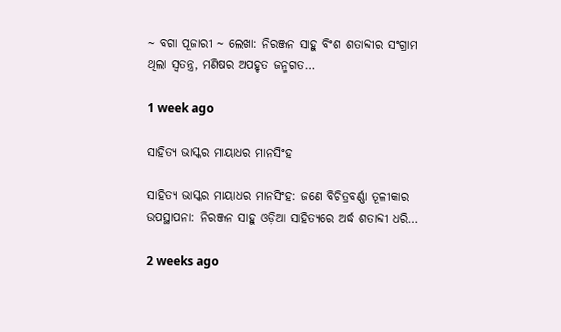~ ବଗା ପୂଜାରୀ ~ ଲେଖା: ନିରଞ୍ଜନ ସାହୁ ବିଂଶ ଶତାବ୍ଦୀର ସଂଗ୍ରାମ ଥିଲା ସ୍ଵତନ୍ତ୍ର, ମଣିଷର ଅପହୃତ ଜନ୍ମଗତ…

1 week ago

ସାହିତ୍ୟ ଭାସ୍କର ମାୟାଧର ମାନସିଂହ

ସାହିତ୍ୟ ଭାସ୍କର ମାୟାଧର ମାନସିଂହ: ଜଣେ ବିଚିତ୍ରବର୍ଣ୍ଣା ତୂଳୀକାର ଉପସ୍ଥାପନା: ନିରଞ୍ଜନ ସାହୁ ଓଡ଼ିଆ ସାହିତ୍ୟରେ ଅର୍ଦ୍ଧ ଶତାବ୍ଦୀ ଧରି…

2 weeks ago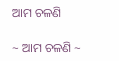ଆମ ଚଳଣି

~ ଆମ ଚଳଣି ~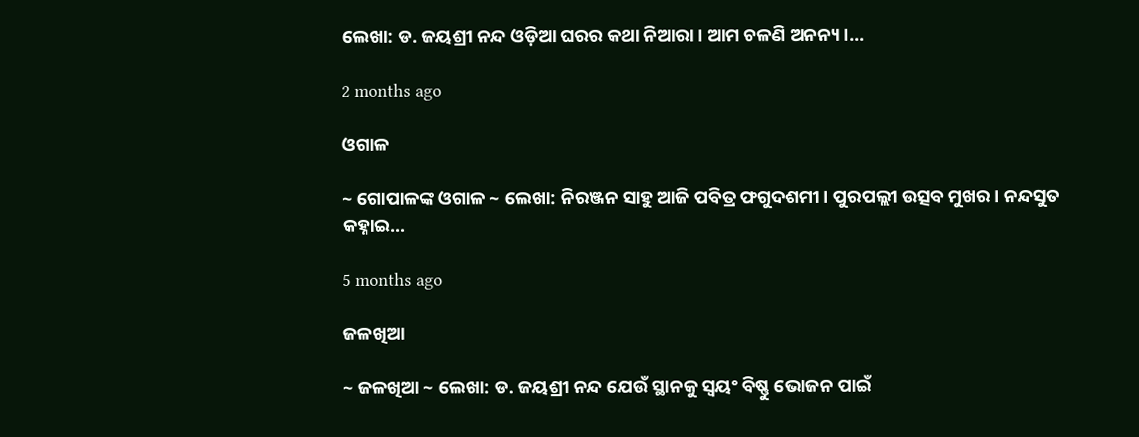ଲେଖା: ଡ. ଜୟଶ୍ରୀ ନନ୍ଦ ଓଡ଼ିଆ ଘରର କଥା ନିଆରା। ଆମ ଚଳଣି ଅନନ୍ୟ।…

2 months ago

ଓଗାଳ

~ ଗୋପାଳଙ୍କ ଓଗାଳ ~ ଲେଖା: ନିରଞ୍ଜନ ସାହୁ ଆଜି ପବିତ୍ର ଫଗୁଦଶମୀ। ପୁରପଲ୍ଲୀ ଉତ୍ସବ ମୁଖର। ନନ୍ଦସୁତ କହ୍ନାଇ…

5 months ago

ଜଳଖିଆ

~ ଜଳଖିଆ ~ ଲେଖା: ଡ. ଜୟଶ୍ରୀ ନନ୍ଦ ଯେଉଁ ସ୍ଥାନକୁ ସ୍ବୟଂ ବିଷ୍ଣୁ ଭୋଜନ ପାଇଁ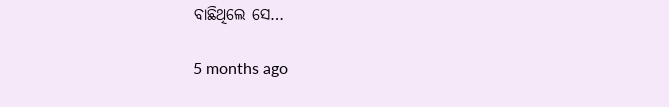ବାଛିଥିଲେ ସେ…

5 months ago